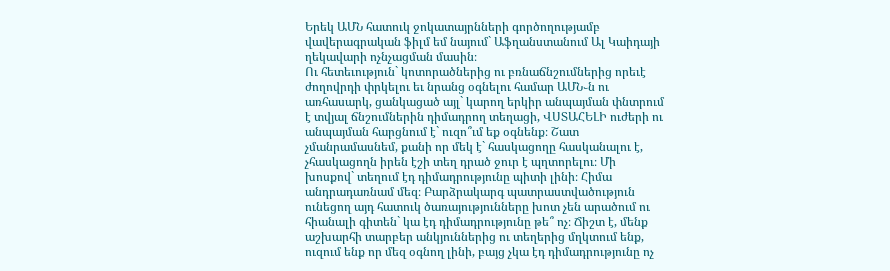Երեկ ԱՄՆ հատուկ ջոկատայրնների գործողությամբ վավերագրական ֆիլմ եմ նայում` Աֆղանստանում Ալ Կաիդայի ղեկավարի ոչնչացման մասին։
Ու հետեւություն` կոտորածներից ու բռնաճնշումներից որեւէ ժողովրդի փրկելու եւ նրանց օգնելու համար ԱՄՆ֊ն ու առհասարկ, ցանկացած այլ` կարող երկիր անպայման փնտրում է տվյալ ճնշումներին դիմադրող տեղացի, ՎՍՏԱՀԵԼԻ ուժերի ու անպայման հարցնում է` ուզո՞ւմ եք օգնենք։ Շատ չմանրամասնեմ, քանի որ մեկ է` հասկացողը հասկանալու է, չհասկացողն իրեն էշի տեղ դրած ջուր է պղտորելու։ Մի խոսքով` տեղում էդ դիմադրությունը պիտի լինի։ Հիմա անդրադառնամ մեզ։ Բարձրակարգ պատրաստվածություն ունեցող այդ հատուկ ծառայությունները խոտ չեն արածում ու հիանալի գիտեն` կա էդ դիմադրությունը թե՞ ոչ։ Ճիշտ է, մենք աշխարհի տարբեր անկյուններից ու տեղերից մղկտում ենք, ուզում ենք որ մեզ օգնող լինի, բայց չկա էդ դիմադրությունը ոչ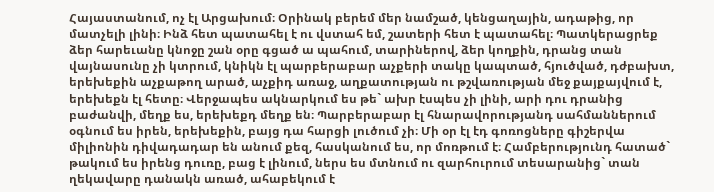Հայաստանում, ոչ էլ Արցախում։ Օրինակ բերեմ մեր նամշած, կենցաղային, ադաթից, որ մատչելի լինի։ Ինձ հետ պատահել է ու վստահ եմ, շատերի հետ է պատահել։ Պատկերացրեք ձեր հարեւանը կնոջը շան օրը գցած ա պահում, տարիներով, ձեր կողքին, դրանց տան վայնասունը չի կտրում, կնիկն էլ պարբերաբար աչքերի տակը կապտած, հյուծված, դժբախտ, երեխեքին աչքաթող արած, աչքիդ առաջ, աղքատության ու թշվառության մեջ քայքայվում է, երեխեքն էլ հետը։ Վերջապես ակնարկում ես թե` ախր էսպես չի լինի, արի դու դրանից բաժանվի, մեղք ես, երեխեքդ մեղք են։ Պարբերաբար էլ հնարավորությանդ սահմաններում օգնում ես իրեն, երեխեքին, բայց դա հարցի լուծում չի։ Մի օր էլ էդ գոռոցները գիշերվա միլիոնին դիվադադար են անում քեզ, հասկանում ես, որ մոռթում է։ Համբերությունդ հատած` թակում ես իրենց դուռը, բաց է լինում, ներս ես մտնում ու զարհուրում տեսարանից` տան ղեկավարը դանակն առած, ահաբեկում է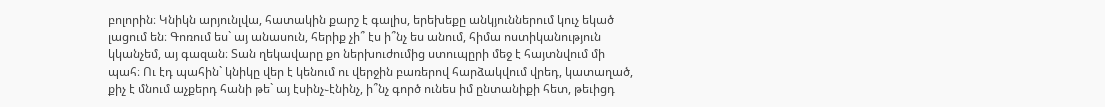բոլորին։ Կնիկն արյունլվա, հատակին քարշ է գալիս, երեխեքը անկյուններում կուչ եկած լացում են։ Գոռում ես` այ անասուն, հերիք չի՞ էս ի՞նչ ես անում, հիմա ոստիկանություն կկանչեմ, այ գազան։ Տան ղեկավարը քո ներխուժումից ստուպըրի մեջ է հայտնվում մի պահ։ Ու էդ պահին` կնիկը վեր է կենում ու վերջին բառերով հարձակվում վրեդ, կատաղած, քիչ է մնում աչքերդ հանի թե` այ էսինչ֊էնինչ, ի՞նչ գործ ունես իմ ընտանիքի հետ, թեւիցդ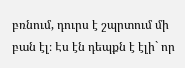բռնում, դուրս է շպրտում մի բան էլ։ Էս էն դեպքն է էլի` որ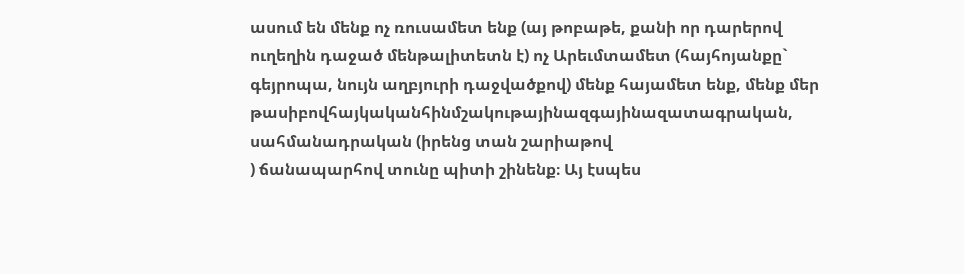ասում են մենք ոչ ռուսամետ ենք (այ թոբաթե, քանի որ դարերով ուղեղին դաջած մենթալիտետն է) ոչ Արեւմտամետ (հայհոյանքը` գեյրոպա, նույն աղբյուրի դաջվածքով) մենք հայամետ ենք, մենք մեր թասիբովհայկականհինմշակութայինազգայինազատագրական, սահմանադրական (իրենց տան շարիաթով
) ճանապարհով տունը պիտի շինենք։ Այ էսպես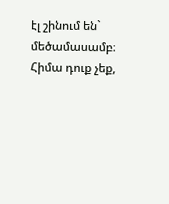էլ շինում են` մեծամասամբ։ Հիմա դուք չեք,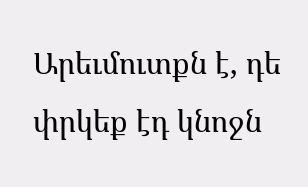Արեւմուտքն է, դե փրկեք էդ կնոջն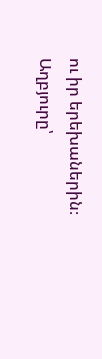ու իր երեխաներին։
Աղբյուրը՝